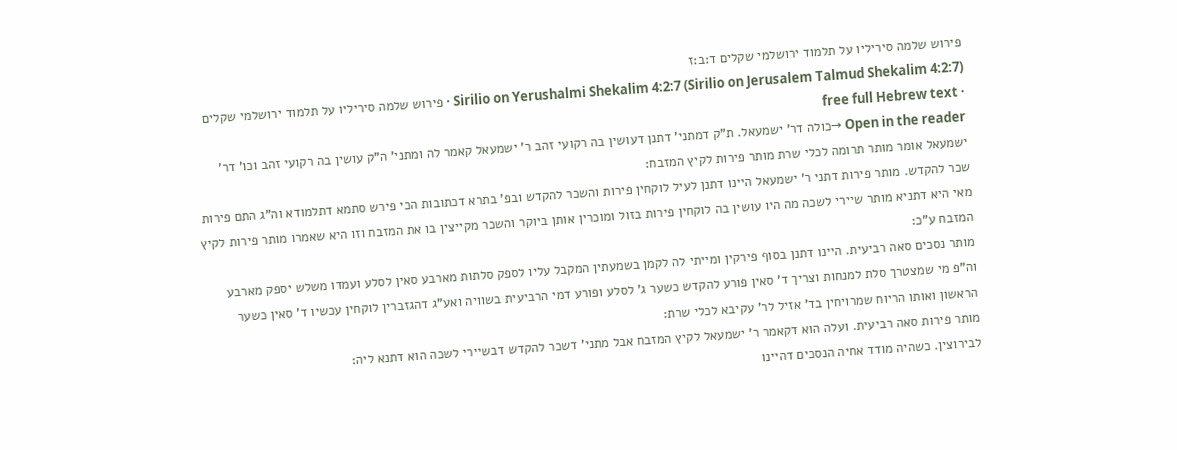פירוש שלמה סיריליו על תלמוד ירושלמי שקלים ד:ב:ז
Sirilio on Yerushalmi Shekalim 4:2:7 (Sirilio on Jerusalem Talmud Shekalim 4:2:7) · פירוש שלמה סיריליו על תלמוד ירושלמי שקלים · free full Hebrew text
Open in the reader →כולה דר' ישמעאל. ת"ק דמתני' דתנן דעושין בה רקועי זהב ר' ישמעאל קאמר לה ומתני' ה"ק עושין בה רקועי זהב וכו' דר' ישמעאל אומר מותר תרומה לכלי שרת מותר פירות לקיץ המזבח:
שכר להקדש. מותר פירות דתני ר' ישמעאל היינו דתנן לעיל לוקחין פירות והשכר להקדש ובפ' בתרא דכתובות הכי פירש סתמא דתלמודא וה"ג התם פירות מאי היא דתניא מותר שיירי לשכה מה היו עושין בה לוקחין פירות בזול ומוכרין אותן ביוקר והשכר מקייצין בו את המזבח וזו היא שאמרו מותר פירות לקיץ המזבח ע"כ:
מותר נסכים סאה רביעית. היינו דתנן בסוף פירקין ומייתי לה לקמן בשמעתין המקבל עליו לספק סלתות מארבע סאין לסלע ועמדו משלש יספק מארבע וה"פ מי שמצטרך סלת למנחות וצריך ד' סאין פורע להקדש כשער ג' לסלע ופורע דמי הרביעית בשוויה ואע"ג דהגזברין לוקחין עכשיו ד' סאין כשער הראשון ואותו הריוח שמרויחין בד' אזיל לר' עקיבא לכלי שרת:
מותר פירות סאה רביעית. ועלה הוא דקאמר ר' ישמעאל לקיץ המזבח אבל מתני' דשכר להקדש דבשיירי לשכה הוא דתנא ליה:
לבירוצין. כשהיה מודד אחיה הנסכים דהיינו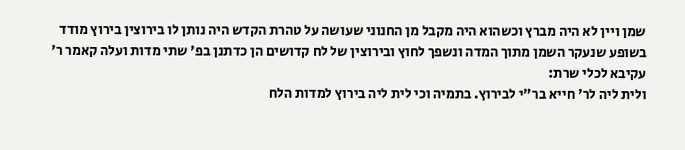שמן ויין לא היה מברץ וכשהוא היה מקבל מן החנוני שעושה על טהרת הקדש היה נותן לו בירוצין בירוץ מודד בשופע שנעקר השמן מתוך המדה ונשפך לחוץ ובירוצין של לח קדושים הן כדתנן בפ' שתי מדות ועלה קאמר ר' עקיבא לכלי שרת:
ולית ליה לר' חייא בר"י לבירוץ. בתמיה וכי לית ליה בירוץ למדות הלח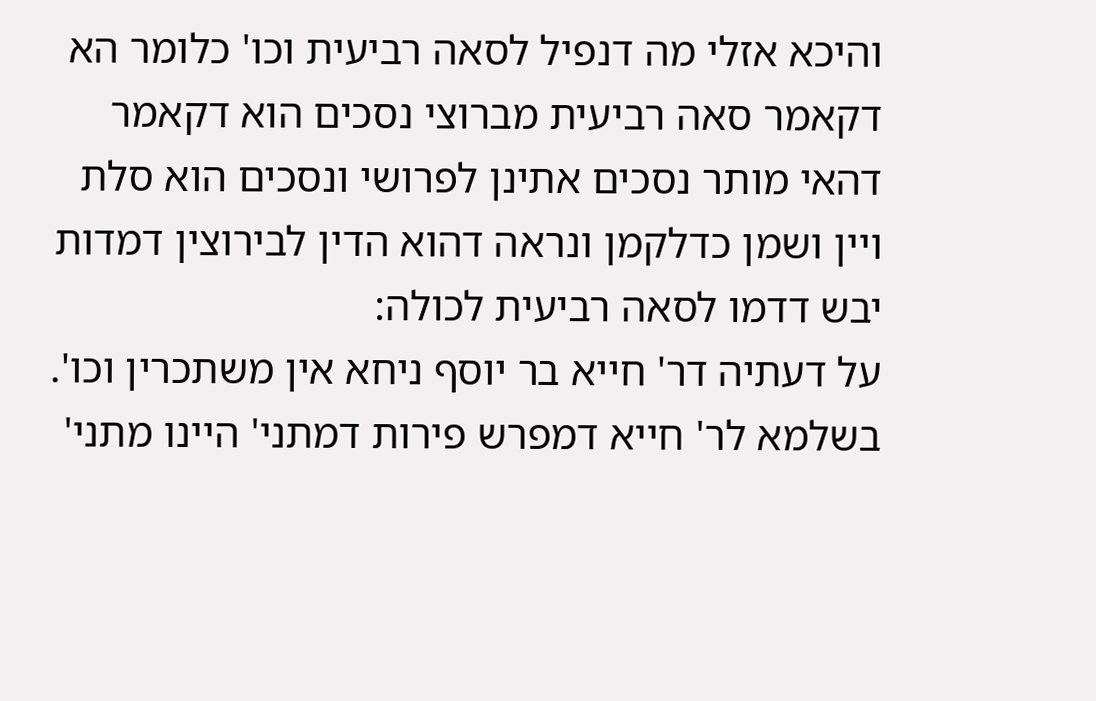והיכא אזלי מה דנפיל לסאה רביעית וכו' כלומר הא דקאמר סאה רביעית מברוצי נסכים הוא דקאמר דהאי מותר נסכים אתינן לפרושי ונסכים הוא סלת ויין ושמן כדלקמן ונראה דהוא הדין לבירוצין דמדות יבש דדמו לסאה רביעית לכולה:
על דעתיה דר' חייא בר יוסף ניחא אין משתכרין וכו'. בשלמא לר' חייא דמפרש פירות דמתני' היינו מתני'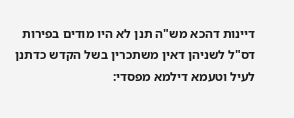דיינות דהכא מש"ה תנן לא היו מודים בפירות דס"ל לשניהן דאין משתכרין בשל הקדש כדתנן לעיל וטעמא דילמא מפסדי: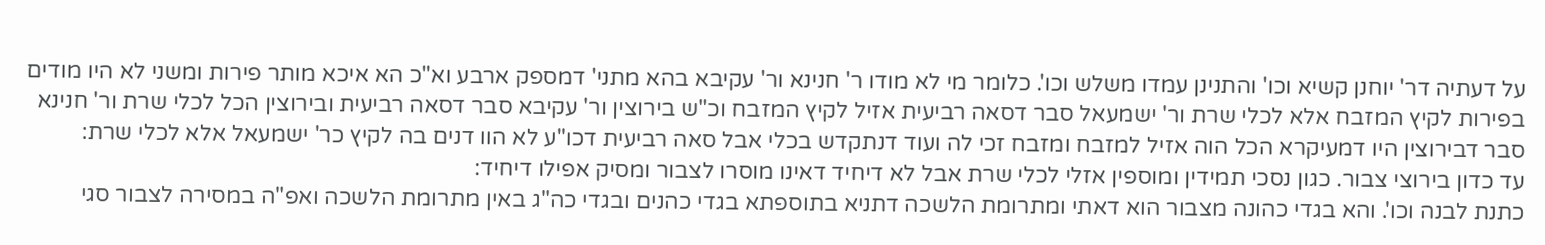על דעתיה דר' יוחנן קשיא וכו' והתנינן עמדו משלש וכו'. כלומר מי לא מודו ר' חנינא ור' עקיבא בהא מתני' דמספק ארבע וא"כ הא איכא מותר פירות ומשני לא היו מודים בפירות לקיץ המזבח אלא לכלי שרת ור' ישמעאל סבר דסאה רביעית אזיל לקיץ המזבח וכ"ש בירוצין ור' עקיבא סבר דסאה רביעית ובירוצין הכל לכלי שרת ור' חנינא סבר דבירוצין היו דמעיקרא הכל הוה אזיל למזבח ומזבח זכי לה ועוד דנתקדש בכלי אבל סאה רביעית דכו"ע לא הוו דנים בה לקיץ כר' ישמעאל אלא לכלי שרת:
עד כדון בירוצי צבור. כגון נסכי תמידין ומוספין אזלי לכלי שרת אבל לא דיחיד דאינו מוסרו לצבור ומסיק אפילו דיחיד:
כתנת לבנה וכו'. והא בגדי כהונה מצבור הוא דאתי ומתרומת הלשכה דתניא בתוספתא בגדי כהנים ובגדי כה"ג באין מתרומת הלשכה ואפ"ה במסירה לצבור סגי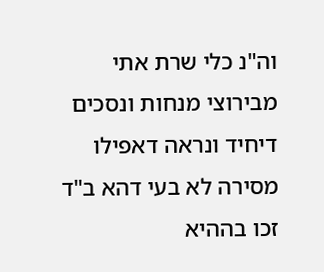וה"נ כלי שרת אתי מבירוצי מנחות ונסכים דיחיד ונראה דאפילו מסירה לא בעי דהא ב"ד זכו בההיא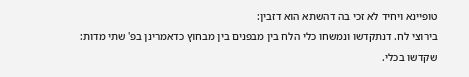טופיינא ויחיד לא זכי בה דהשתא הוא דזבין:
בירוצי לח. דנתקדשו ונמשחו כלי הלח בין מבפנים בין מבחוץ כדאמרינן בפ' שתי מדות:
שקדשו בכלי.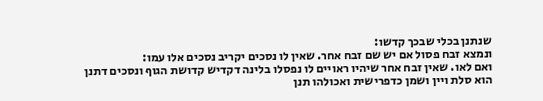שנתנן בכלי שבכך קדשו:
ונמצא זבח פסול אם יש שם זבח אחר. שאין לו נסכים יקריב נסכים אלו עמו:
ואם לאו. שאין זבח אחר שיהיו ראויים לו נפסלו בלינה דקדיש קדושת הגוף ונסכים דתנן הוא סלת ויין ושמן כדפרישית ואכולהו תנן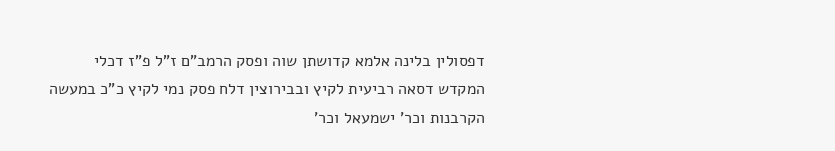דפסולין בלינה אלמא קדושתן שוה ופסק הרמב"ם ז"ל פ"ז דכלי המקדש דסאה רביעית לקיץ ובבירוצין דלח פסק נמי לקיץ כ"כ במעשה הקרבנות וכר' ישמעאל וכר'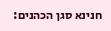חנינא סגן הכהנים: